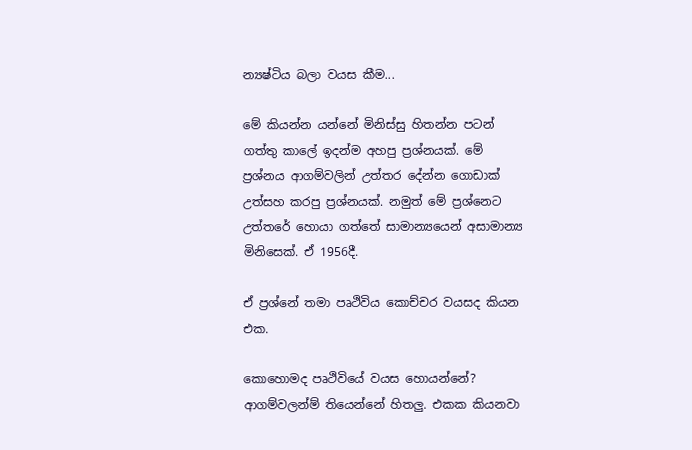න්‍යෂ්ටිය බලා වයස කීම...

මේ කියන්න යන්නේ මිනිස්සු හිතන්න පටන් ගත්තු කාලේ ඉදන්ම අහපු ප්‍රශ්නයක්. මේ ප්‍රශ්නය ආගම්වලින් උත්තර දේන්න ගොඩාක් උත්සහ කරපු ප්‍රශ්නයක්. නමුත් මේ ප්‍රශ්නෙට උත්තරේ හොයා ගත්තේ සාමාන්‍යයෙන් අසාමාන්‍ය මිනිසෙක්. ඒ 1956දී.

ඒ ප්‍රශ්නේ තමා පෘථිවිය කොච්චර වයසද කියන එක.

කොහොමද පෘථිවියේ වයස හොයන්නේ? ආගම්වලන්ම් තියෙන්නේ හිතලු. එකක කියනවා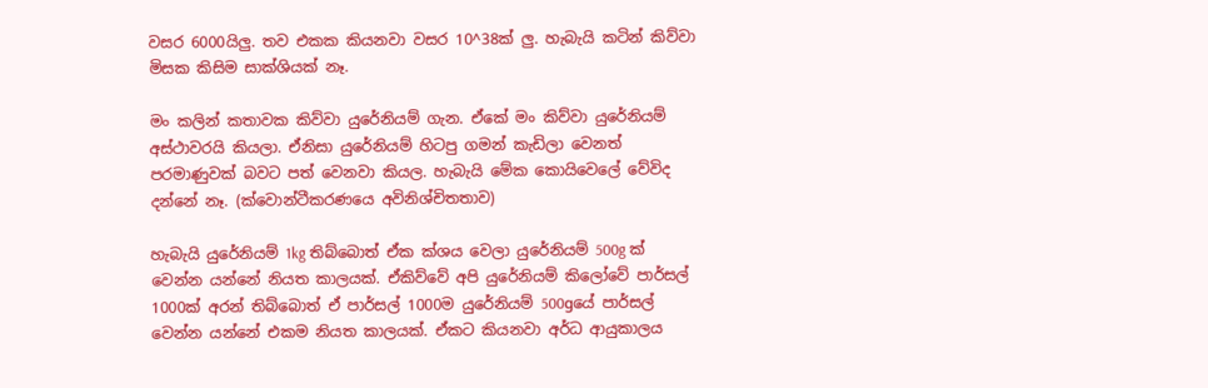වසර 6000යිලු. තව එකක කියනවා වසර 10^38ක් ලු. හැබැයි කටින් කිව්වා මිසක කිසිම සාක්ශියක් නෑ.

මං කලින් කතාවක කිව්වා යුරේනියම් ගැන. ඒකේ මං කිව්වා යුරේනියම් අස්ථාවරයි කියලා. ඒනිසා යුරේනියම් හිටපු ගමන් කැඩිලා වෙනත් පරමාණුවක් බවට පත් වෙනවා කියල. හැබැයි මේක කොයිවෙලේ වේවිද දන්නේ නෑ. (ක්වොන්ටීකරණයෙ අවිනිශ්චිතතාව)

හැබැයි යුරේනියම් 1kg තිබ්බොත් ඒක ක්ශය වෙලා යුරේනියම් 500g ක් වෙන්න යන්නේ නියත කාලයක්. ඒකිව්වේ අපි යුරේනියම් කිලෝවේ පාර්සල් 1000ක් අරන් තිබ්බොත් ඒ පාර්සල් 1000ම යුරේනියම් 500gයේ පාර්සල් වෙන්න යන්නේ එකම නියත කාලයක්. ඒකට කියනවා අර්ධ ආයුකාලය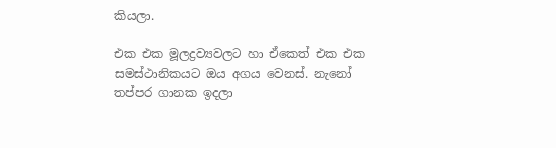කියලා.

එක එක මූලද්‍රව්‍යවලට හා ඒකෙත් එක එක සමස්ථානිකයට ඔය අගය වෙනස්. නැනෝ තප්පර ගානක ඉදලා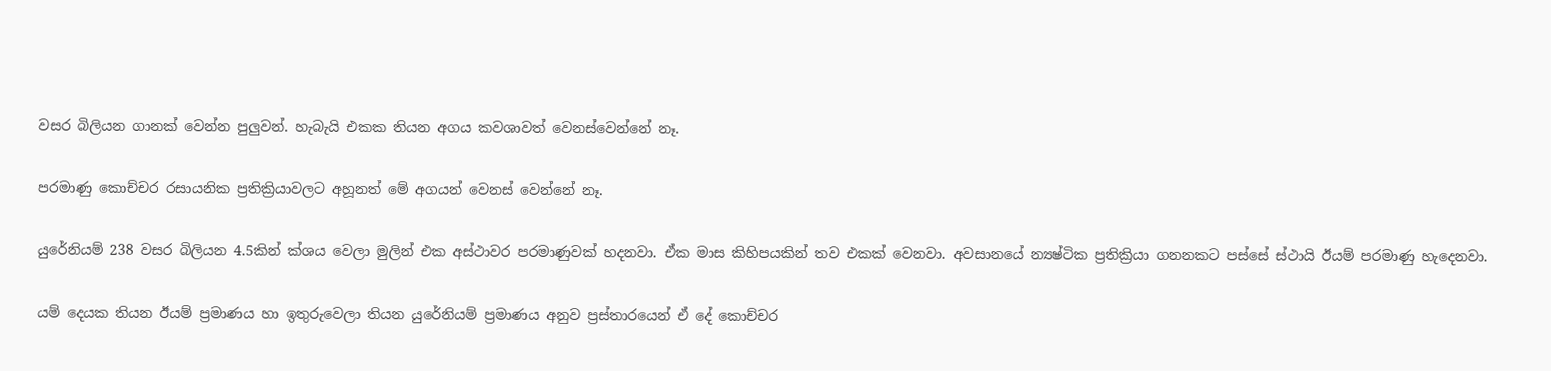වසර බිලියන ගානක් වෙන්න පුලුවන්. හැබැයි එකක තියන අගය කවශාවත් වෙනස්වෙන්නේ නෑ.

පරමාණු කොච්චර රසායනික ප්‍රතික්‍රියාවලට අහූනත් මේ අගයන් වෙනස් වෙන්නේ නෑ.

යුරේනියම් 238 වසර බිලියන 4.5කින් ක්ශය වෙලා මුලින් එක අස්ථාවර පරමාණුවක් හදනවා. ඒක මාස කිහිපයකින් තව එකක් වෙනවා. අවසානයේ න්‍යෂ්ටික ප්‍රතික්‍රියා ගනනකට පස්සේ ස්ථායි ඊයම් පරමාණු හැදෙනවා.

යම් දෙයක තියන ඊයම් ප්‍රමාණය හා ඉතුරුවෙලා තියන යුරේනියම් ප්‍රමාණය අනුව ප්‍රස්තාරයෙන් ඒ දේ කොච්චර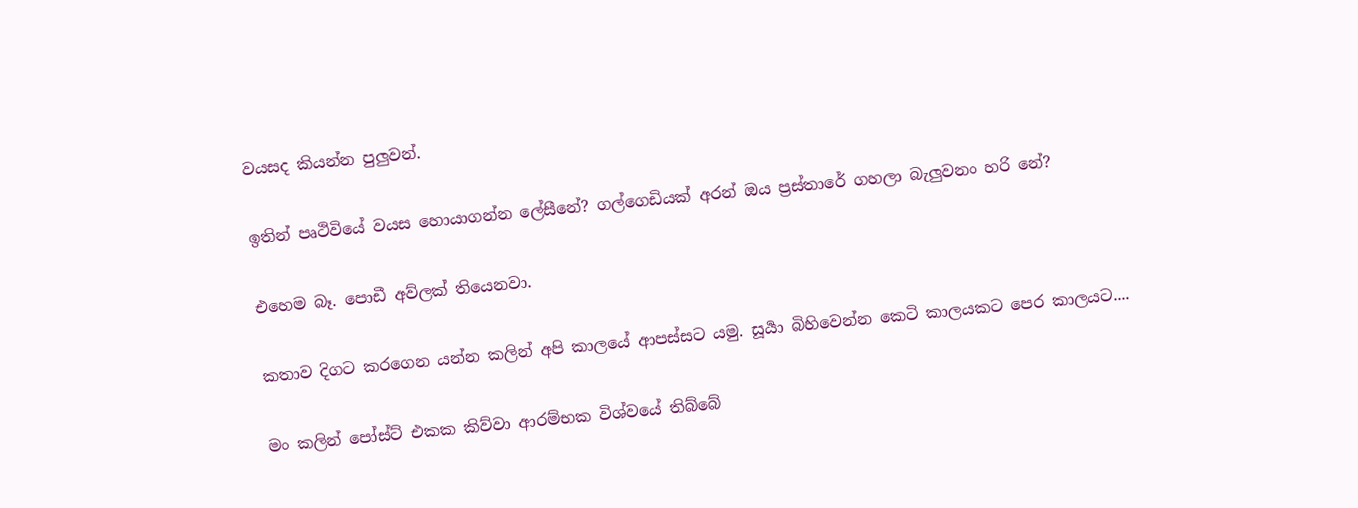වයසද කියන්න පුලුවන්.

ඉතින් පෘථිවියේ වයස හොයාගන්න ලේසීනේ? ගල්ගෙඩියක් අරන් ඔය ප්‍රස්තාරේ ගහලා බැලුවනං හරි නේ?

එහෙම බෑ. පොඩී අව්ලක් තියෙනවා.

කතාව දිගට කරගෙන යන්න කලින් අපි කාලයේ ආපස්සට යමු. සූර්‍යා බිහිවෙන්න කෙටි කාලයකට පෙර කාලයට....

මං කලින් පෝස්ට් එකක කිව්වා ආරම්භක විශ්වයේ තිබ්බේ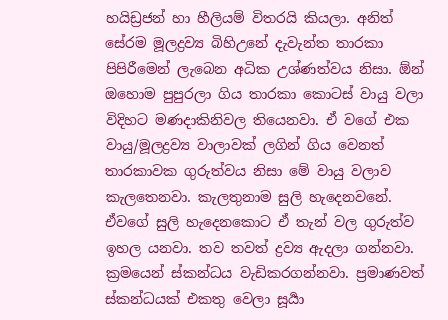හයිඩ්‍රජන් හා හීලියම් විතරයි කියලා. අනිත් සේරම මූලද්‍රව්‍ය බිහිඋනේ දැවැන්ත තාරකා පිපිරීමෙන් ලැබෙන අධික උශ්ණත්වය නිසා. ඕන් ඔහොම පුපුරලා ගිය තාරකා කොටස් වායු වලා විදිහට මණදාකිනිවල තියෙනවා. ඒ වගේ එක වායු/මූලද්‍රව්‍ය වාලාවක් ලගින් ගිය වෙනත් තාරකාවක ගුරුත්වය නිසා මේ වායු වලාව කැලතෙනවා. කැලතුනාම සුලි හැදෙනවනේ. ඒවගේ සුලි හැදෙනකොට ඒ තැන් වල ගුරුත්ව ඉහල යනවා. තව තවත් ද්‍රව්‍ය ඇදලා ගන්නවා. ක්‍රමයෙන් ස්කන්ධය වැඩිකරගන්නවා. ප්‍රමාණවත් ස්කන්ධයක් එකතු වෙලා සූර්‍යා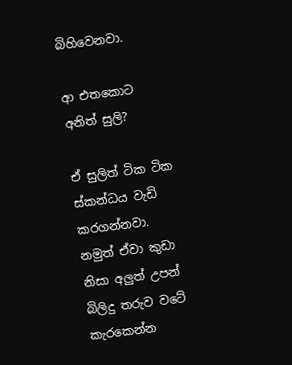බිහිවෙනවා.

ආ එතකොට අනිත් සුලි?

ඒ සුලිත් ටික ටික ස්කන්ධය වැඩි කරගන්නවා. නමුත් ඒවා කුඩා නිසා අලුත් උපන් බිලිදු තරුව වටේ කැරකෙන්න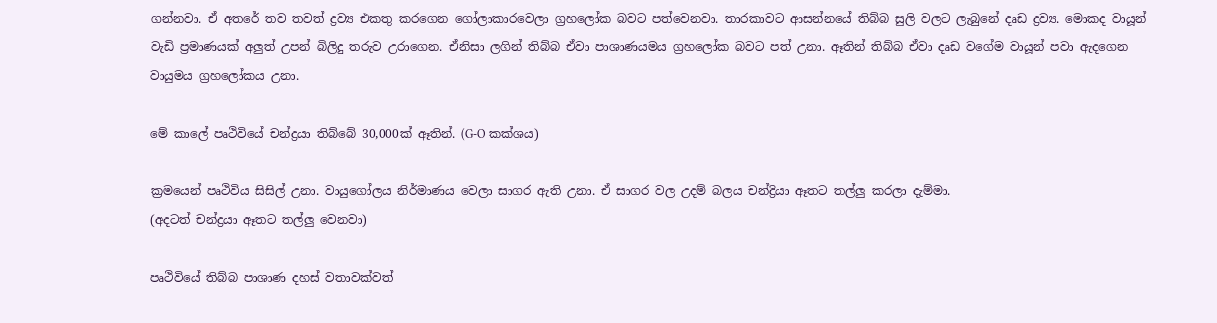ගන්නවා. ඒ අතරේ තව තවත් ද්‍රව්‍ය එකතු කරගෙන ගෝලාකාරවෙලා ග්‍රහලෝක බවට පත්වෙනවා. තාරකාවට ආසන්නයේ තිබ්බ සුලි වලට ලැබුනේ දෘඩ ද්‍රව්‍ය. මොකද වායූන් වැඩි ප්‍රමාණයක් අලුත් උපන් බිලිදු තරුව උරාගෙන. ඒනිසා ලගින් තිබ්බ ඒවා පාශාණයමය ග්‍රහලෝක බවට පත් උනා. ඈතින් තිබ්බ ඒවා දෘඩ වගේම වායූන් පවා ඇදගෙන වායුමය ග්‍රහලෝකය උනා.

මේ කාලේ පෘථිවියේ චන්ද්‍රයා තිබ්බේ 30,000ක් ඈතින්. (G-O කක්ශය)

ක්‍රමයෙන් පෘථිවිය සිසිල් උනා. වායුගෝලය නිර්මාණය වෙලා සාගර ඇති උනා. ඒ සාගර වල උදම් බලය චන්ද්‍රියා ඈතට තල්ලු කරලා දැම්මා.
(අදටත් චන්ද්‍රයා ඈතට තල්ලු වෙනවා)

පෘථිවියේ තිබ්බ පාශාණ දහස් වතාවක්වත්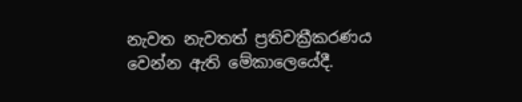නැවත නැවතත් ප්‍රතිචක්‍රීකරණය වෙන්න ඇති මේකාලෙයේදී.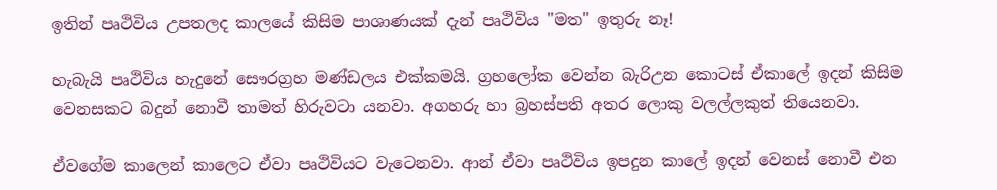ඉතින් පෘථිවිය උපතලද කාලයේ කිසිම පාශාණයක් දැන් පෘථිවිය "මත" ඉතුරු නෑ!

හැබැයි පෘථිවිය හැදුනේ සෞරග්‍රහ මණ්ඩලය එක්කමයි. ග්‍රහලෝක වෙන්න බැරිඋන කොටස් ඒකාලේ ඉදන් කිසිම වෙනසකට බදුන් නොවී තාමත් හිරුවටා යනවා. අගහරු හා බ්‍රහස්පති අතර ලොකු වලල්ලකුත් තියෙනවා.

ඒවගේම කාලෙන් කාලෙට ඒවා පෘථිවියට වැටෙනවා. ආන් ඒවා පෘථිවිය ඉපදුන කාලේ ඉදන් වෙනස් නොවී එන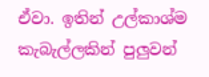ඒවා. ඉතින් උල්කාශ්ම කැබැල්ලකින් පුලුවන්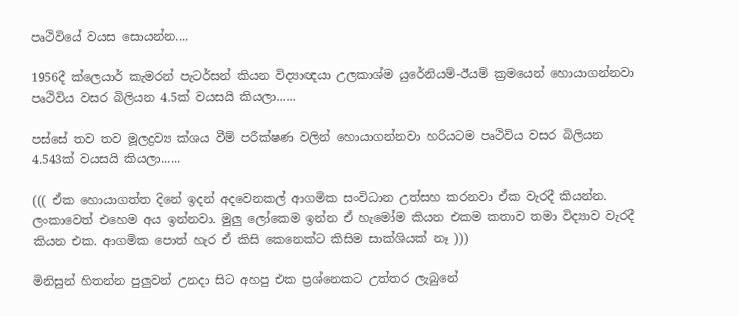පෘථිවියේ වයස සොයන්න....

1956දී ක්ලෙයාර් කැමරන් පැටර්සන් කියන විද්‍යාඥයා උලකාශ්ම යුරේනියම්-ඊයම් ක්‍රමයෙන් හොයාගන්නවා පෘථිවිය වසර බිලියන 4.5ක් වයසයි කියලා......

පස්සේ තව තව මූලද්‍රව්‍ය ක්ශය වීම් පරීක්ෂණ වලින් හොයාගන්නවා හරියටම පෘථිවිය වසර බිලියන 4.543ක් වයසයි කියලා......

((( ඒක හොයාගත්ත දිනේ ඉදන් අදවෙනකල් ආගමික සංවිධාන උත්සහ කරනවා ඒක වැරදී කියන්න. ලංකාවෙත් එහෙම අය ඉන්නවා. මුලු ලෝකෙම ඉන්න ඒ හැමෝම කියන එකම කතාව තමා විද්‍යාව වැරදී කියන එක. ආගමික පොත් හැර ඒ කිසි කෙනෙක්ට කිසිම සාක්ශියක් නෑ )))

මිනිසුන් හිතන්න පුලුවන් උනදා සිට අහපු එක ප්‍රශ්නෙකට උත්තර ලැබුනේ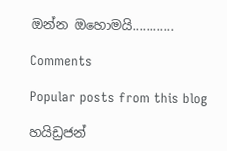ඔන්න ඔහොමයි............

Comments

Popular posts from this blog

හයිඩ්‍රජන්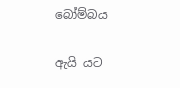බෝම්බය

ඇයි යට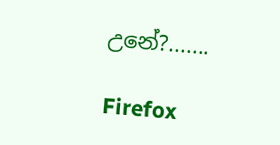උනේ?.......

Firefox